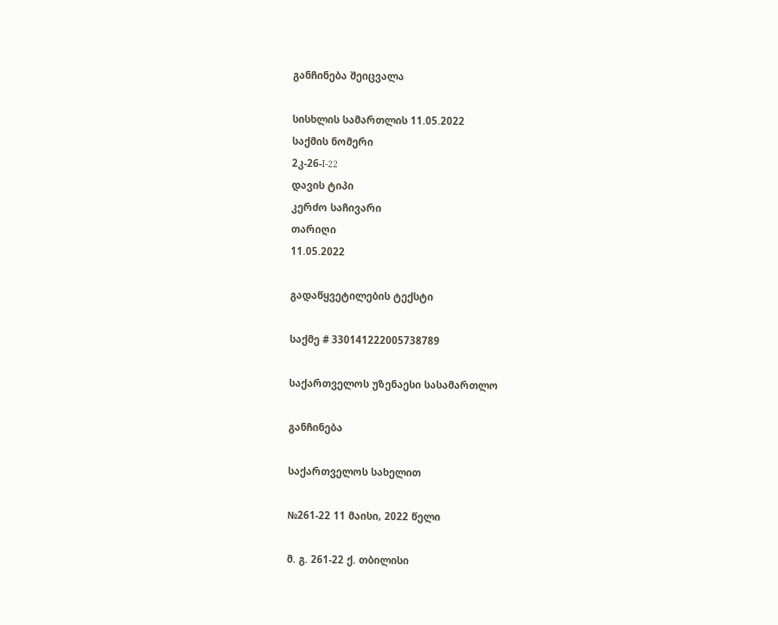განჩინება შეიცვალა

სისხლის სამართლის 11.05.2022
საქმის ნომერი
2კ-26-I-22
დავის ტიპი
კერძო საჩივარი
თარიღი
11.05.2022

გადაწყვეტილების ტექსტი

საქმე # 330141222005738789

საქართველოს უზენაესი სასამართლო

განჩინება

საქართველოს სახელით

№261-22 11 მაისი, 2022 წელი

მ. გ. 261-22 ქ. თბილისი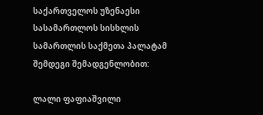საქართველოს უზენაესი სასამართლოს სისხლის სამართლის საქმეთა პალატამ შემდეგი შემადგენლობით:

ლალი ფაფიაშვილი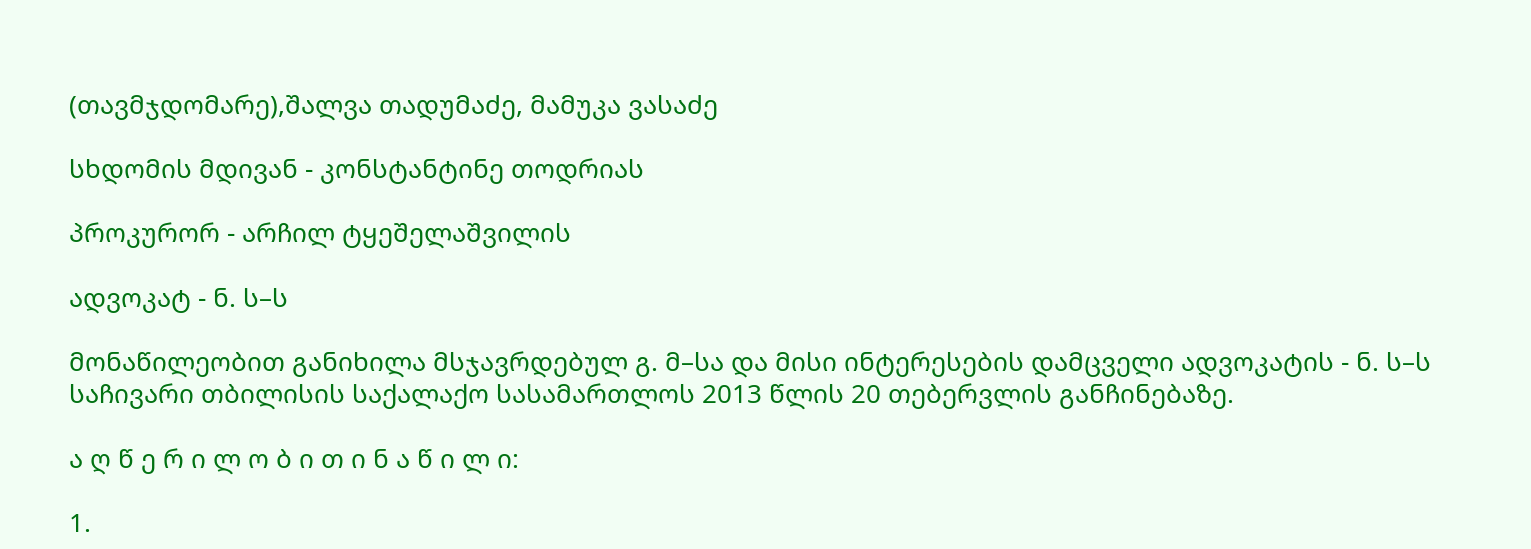(თავმჯდომარე),შალვა თადუმაძე, მამუკა ვასაძე

სხდომის მდივან - კონსტანტინე თოდრიას

პროკურორ - არჩილ ტყეშელაშვილის

ადვოკატ - ნ. ს–ს

მონაწილეობით განიხილა მსჯავრდებულ გ. მ–სა და მისი ინტერესების დამცველი ადვოკატის - ნ. ს–ს საჩივარი თბილისის საქალაქო სასამართლოს 2013 წლის 20 თებერვლის განჩინებაზე.

ა ღ წ ე რ ი ლ ო ბ ი თ ი ნ ა წ ი ლ ი:

1.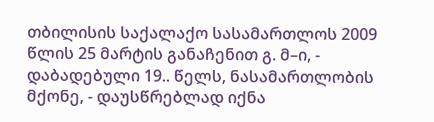თბილისის საქალაქო სასამართლოს 2009 წლის 25 მარტის განაჩენით გ. მ–ი, - დაბადებული 19.. წელს, ნასამართლობის მქონე, - დაუსწრებლად იქნა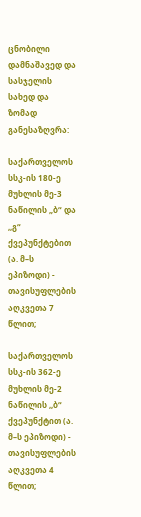ცნობილი დამნაშავედ და სასჯელის სახედ და ზომად განესაზღვრა:

საქართველოს სსკ-ის 180-ე მუხლის მე-3 ნაწილის „ბ“ და ,,გ“ ქვეპუნქტებით (ა. მ–ს ეპიზოდი) - თავისუფლების აღკვეთა 7 წლით;

საქართველოს სსკ-ის 362-ე მუხლის მე-2 ნაწილის ,,ბ“ ქვეპუნქტით (ა. მ–ს ეპიზოდი) - თავისუფლების აღკვეთა 4 წლით;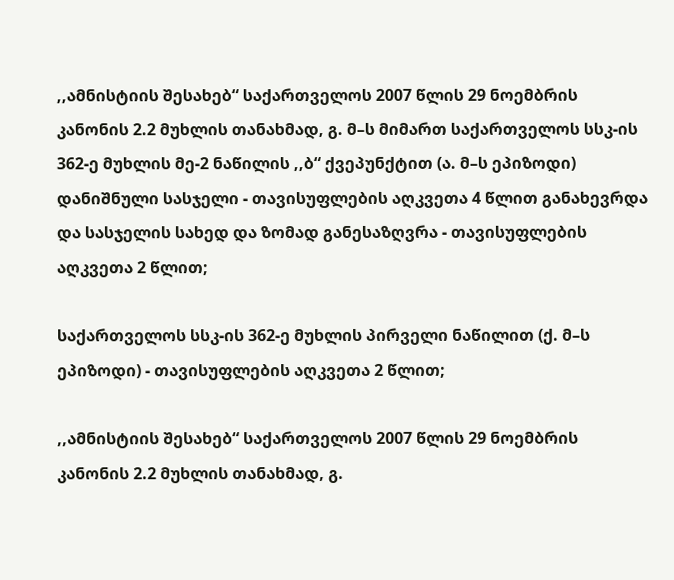,,ამნისტიის შესახებ“ საქართველოს 2007 წლის 29 ნოემბრის კანონის 2.2 მუხლის თანახმად, გ. მ–ს მიმართ საქართველოს სსკ-ის 362-ე მუხლის მე-2 ნაწილის ,,ბ“ ქვეპუნქტით (ა. მ–ს ეპიზოდი) დანიშნული სასჯელი - თავისუფლების აღკვეთა 4 წლით განახევრდა და სასჯელის სახედ და ზომად განესაზღვრა - თავისუფლების აღკვეთა 2 წლით;

საქართველოს სსკ-ის 362-ე მუხლის პირველი ნაწილით (ქ. მ–ს ეპიზოდი) - თავისუფლების აღკვეთა 2 წლით;

,,ამნისტიის შესახებ“ საქართველოს 2007 წლის 29 ნოემბრის კანონის 2.2 მუხლის თანახმად, გ.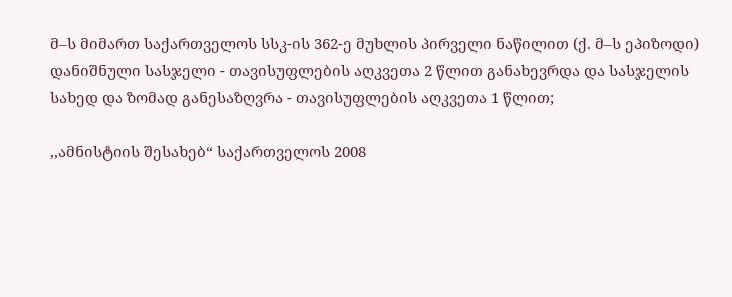მ–ს მიმართ საქართველოს სსკ-ის 362-ე მუხლის პირველი ნაწილით (ქ. მ–ს ეპიზოდი) დანიშნული სასჯელი - თავისუფლების აღკვეთა 2 წლით განახევრდა და სასჯელის სახედ და ზომად განესაზღვრა - თავისუფლების აღკვეთა 1 წლით;

,,ამნისტიის შესახებ“ საქართველოს 2008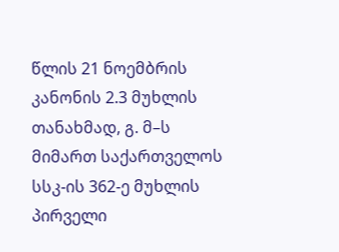წლის 21 ნოემბრის კანონის 2.3 მუხლის თანახმად, გ. მ–ს მიმართ საქართველოს სსკ-ის 362-ე მუხლის პირველი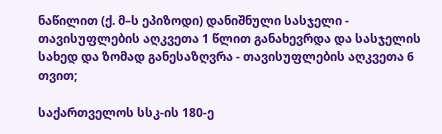ნაწილით (ქ. მ–ს ეპიზოდი) დანიშნული სასჯელი - თავისუფლების აღკვეთა 1 წლით განახევრდა და სასჯელის სახედ და ზომად განესაზღვრა - თავისუფლების აღკვეთა 6 თვით;

საქართველოს სსკ-ის 180-ე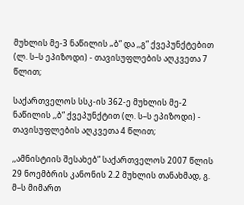მუხლის მე-3 ნაწილის „ბ“ და ,,გ“ ქვეპუნქტებით (ლ. ს–ს ეპიზოდი) - თავისუფლების აღკვეთა 7 წლით;

საქართველოს სსკ-ის 362-ე მუხლის მე-2 ნაწილის ,,ბ“ ქვეპუნქტით (ლ. ს–ს ეპიზოდი) - თავისუფლების აღკვეთა 4 წლით;

,,ამნისტიის შესახებ“ საქართველოს 2007 წლის 29 ნოემბრის კანონის 2.2 მუხლის თანახმად, გ. მ–ს მიმართ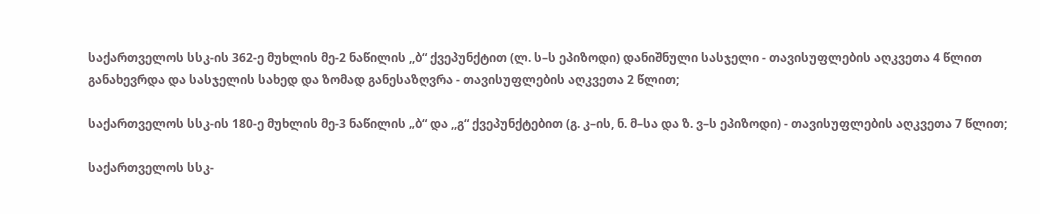საქართველოს სსკ-ის 362-ე მუხლის მე-2 ნაწილის ,,ბ“ ქვეპუნქტით (ლ. ს–ს ეპიზოდი) დანიშნული სასჯელი - თავისუფლების აღკვეთა 4 წლით განახევრდა და სასჯელის სახედ და ზომად განესაზღვრა - თავისუფლების აღკვეთა 2 წლით;

საქართველოს სსკ-ის 180-ე მუხლის მე-3 ნაწილის „ბ“ და ,,გ“ ქვეპუნქტებით (გ. კ–ის, ნ. მ–სა და ზ. ვ–ს ეპიზოდი) - თავისუფლების აღკვეთა 7 წლით;

საქართველოს სსკ-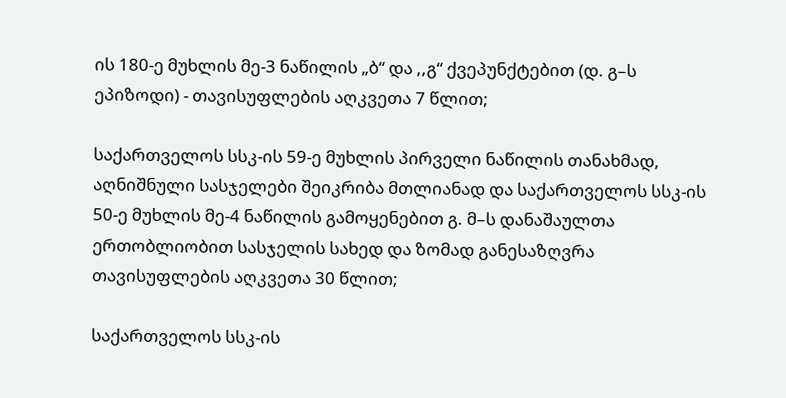ის 180-ე მუხლის მე-3 ნაწილის „ბ“ და ,,გ“ ქვეპუნქტებით (დ. გ–ს ეპიზოდი) - თავისუფლების აღკვეთა 7 წლით;

საქართველოს სსკ-ის 59-ე მუხლის პირველი ნაწილის თანახმად, აღნიშნული სასჯელები შეიკრიბა მთლიანად და საქართველოს სსკ-ის 50-ე მუხლის მე-4 ნაწილის გამოყენებით გ. მ–ს დანაშაულთა ერთობლიობით სასჯელის სახედ და ზომად განესაზღვრა თავისუფლების აღკვეთა 30 წლით;

საქართველოს სსკ-ის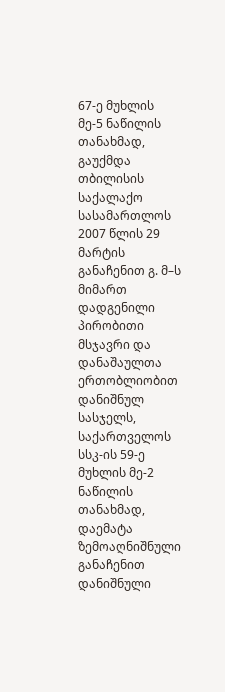67-ე მუხლის მე-5 ნაწილის თანახმად, გაუქმდა თბილისის საქალაქო სასამართლოს 2007 წლის 29 მარტის განაჩენით გ. მ–ს მიმართ დადგენილი პირობითი მსჯავრი და დანაშაულთა ერთობლიობით დანიშნულ სასჯელს, საქართველოს სსკ-ის 59-ე მუხლის მე-2 ნაწილის თანახმად, დაემატა ზემოაღნიშნული განაჩენით დანიშნული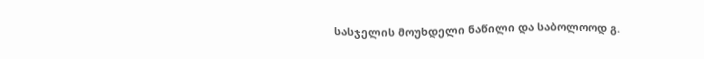სასჯელის მოუხდელი ნაწილი და საბოლოოდ გ.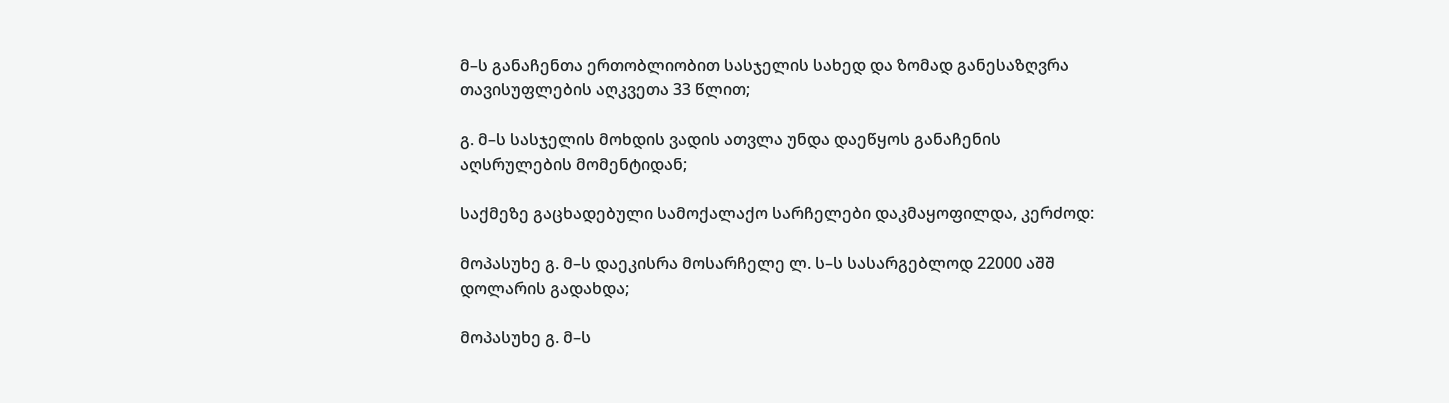მ–ს განაჩენთა ერთობლიობით სასჯელის სახედ და ზომად განესაზღვრა თავისუფლების აღკვეთა 33 წლით;

გ. მ–ს სასჯელის მოხდის ვადის ათვლა უნდა დაეწყოს განაჩენის აღსრულების მომენტიდან;

საქმეზე გაცხადებული სამოქალაქო სარჩელები დაკმაყოფილდა, კერძოდ:

მოპასუხე გ. მ–ს დაეკისრა მოსარჩელე ლ. ს–ს სასარგებლოდ 22000 აშშ დოლარის გადახდა;

მოპასუხე გ. მ–ს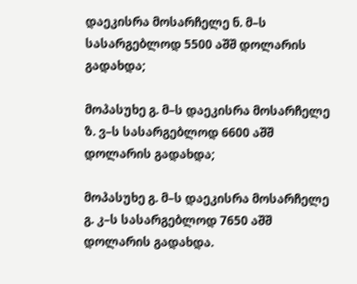დაეკისრა მოსარჩელე ნ. მ–ს სასარგებლოდ 5500 აშშ დოლარის გადახდა;

მოპასუხე გ. მ–ს დაეკისრა მოსარჩელე ზ. ვ–ს სასარგებლოდ 6600 აშშ დოლარის გადახდა;

მოპასუხე გ. მ–ს დაეკისრა მოსარჩელე გ. კ–ს სასარგებლოდ 7650 აშშ დოლარის გადახდა.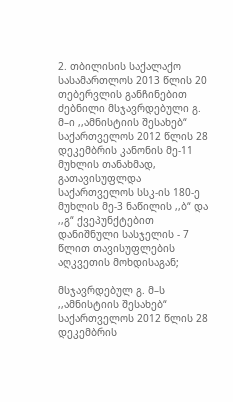2. თბილისის საქალაქო სასამართლოს 2013 წლის 20 თებერვლის განჩინებით ძებნილი მსჯავრდებული გ. მ–ი ,,ამნისტიის შესახებ“ საქართველოს 2012 წლის 28 დეკემბრის კანონის მე-11 მუხლის თანახმად, გათავისუფლდა საქართველოს სსკ-ის 180-ე მუხლის მე-3 ნაწილის ,,ბ“ და ,,გ“ ქვეპუნქტებით დანიშნული სასჯელის - 7 წლით თავისუფლების აღკვეთის მოხდისაგან;

მსჯავრდებულ გ. მ–ს ,,ამნისტიის შესახებ“ საქართველოს 2012 წლის 28 დეკემბრის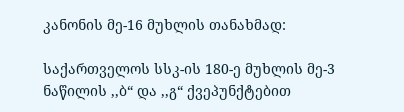კანონის მე-16 მუხლის თანახმად:

საქართველოს სსკ-ის 180-ე მუხლის მე-3 ნაწილის ,,ბ“ და ,,გ“ ქვეპუნქტებით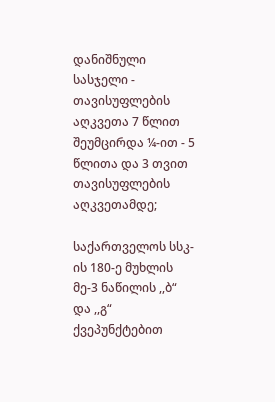დანიშნული სასჯელი - თავისუფლების აღკვეთა 7 წლით შეუმცირდა ¼-ით - 5 წლითა და 3 თვით თავისუფლების აღკვეთამდე;

საქართველოს სსკ-ის 180-ე მუხლის მე-3 ნაწილის ,,ბ“ და ,,გ“ ქვეპუნქტებით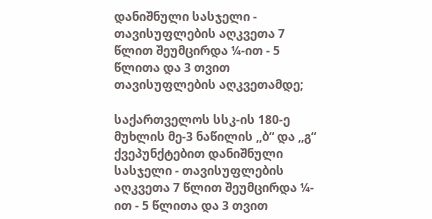დანიშნული სასჯელი - თავისუფლების აღკვეთა 7 წლით შეუმცირდა ¼-ით - 5 წლითა და 3 თვით თავისუფლების აღკვეთამდე;

საქართველოს სსკ-ის 180-ე მუხლის მე-3 ნაწილის ,,ბ“ და ,,გ“ ქვეპუნქტებით დანიშნული სასჯელი - თავისუფლების აღკვეთა 7 წლით შეუმცირდა ¼-ით - 5 წლითა და 3 თვით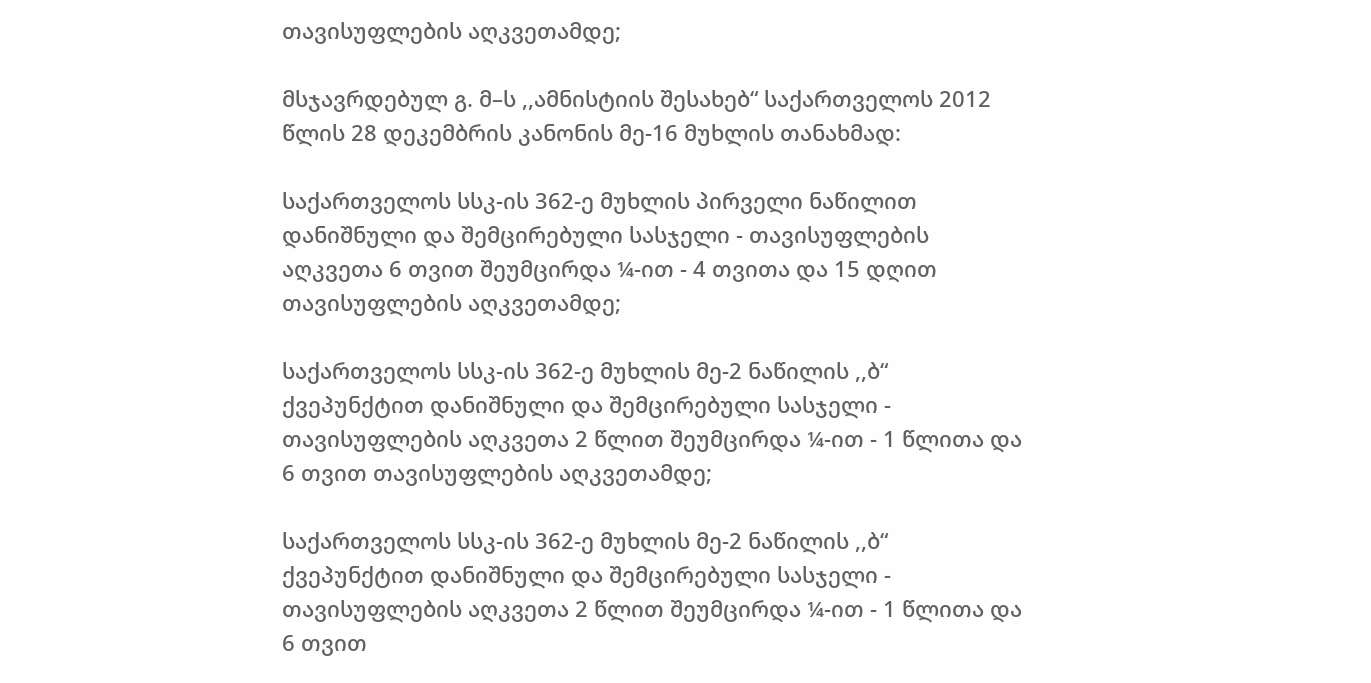თავისუფლების აღკვეთამდე;

მსჯავრდებულ გ. მ–ს ,,ამნისტიის შესახებ“ საქართველოს 2012 წლის 28 დეკემბრის კანონის მე-16 მუხლის თანახმად:

საქართველოს სსკ-ის 362-ე მუხლის პირველი ნაწილით დანიშნული და შემცირებული სასჯელი - თავისუფლების აღკვეთა 6 თვით შეუმცირდა ¼-ით - 4 თვითა და 15 დღით თავისუფლების აღკვეთამდე;

საქართველოს სსკ-ის 362-ე მუხლის მე-2 ნაწილის ,,ბ“ ქვეპუნქტით დანიშნული და შემცირებული სასჯელი - თავისუფლების აღკვეთა 2 წლით შეუმცირდა ¼-ით - 1 წლითა და 6 თვით თავისუფლების აღკვეთამდე;

საქართველოს სსკ-ის 362-ე მუხლის მე-2 ნაწილის ,,ბ“ ქვეპუნქტით დანიშნული და შემცირებული სასჯელი - თავისუფლების აღკვეთა 2 წლით შეუმცირდა ¼-ით - 1 წლითა და 6 თვით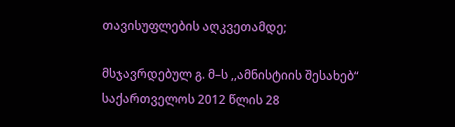თავისუფლების აღკვეთამდე;

მსჯავრდებულ გ. მ–ს ,,ამნისტიის შესახებ“ საქართველოს 2012 წლის 28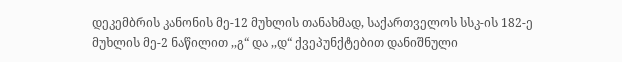დეკემბრის კანონის მე-12 მუხლის თანახმად, საქართველოს სსკ-ის 182-ე მუხლის მე-2 ნაწილით ,,გ“ და ,,დ“ ქვეპუნქტებით დანიშნული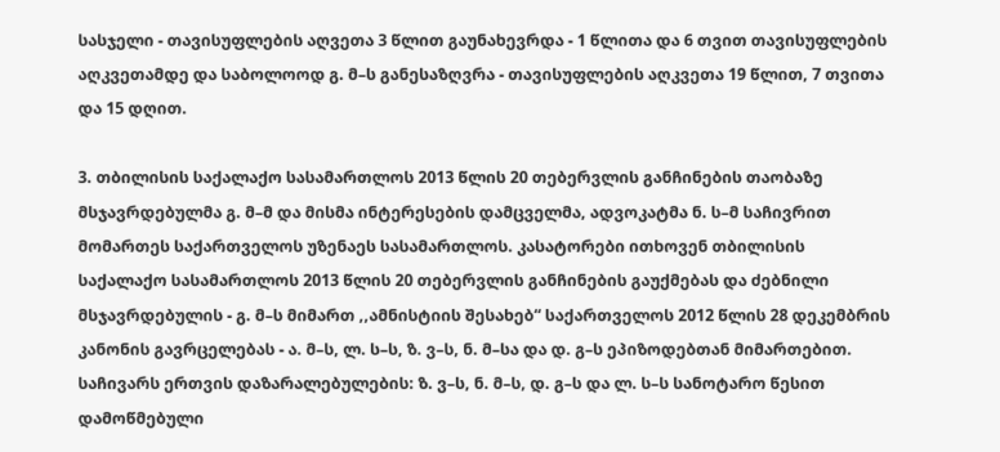სასჯელი - თავისუფლების აღვეთა 3 წლით გაუნახევრდა - 1 წლითა და 6 თვით თავისუფლების აღკვეთამდე და საბოლოოდ გ. მ–ს განესაზღვრა - თავისუფლების აღკვეთა 19 წლით, 7 თვითა და 15 დღით.

3. თბილისის საქალაქო სასამართლოს 2013 წლის 20 თებერვლის განჩინების თაობაზე მსჯავრდებულმა გ. მ–მ და მისმა ინტერესების დამცველმა, ადვოკატმა ნ. ს–მ საჩივრით მომართეს საქართველოს უზენაეს სასამართლოს. კასატორები ითხოვენ თბილისის საქალაქო სასამართლოს 2013 წლის 20 თებერვლის განჩინების გაუქმებას და ძებნილი მსჯავრდებულის - გ. მ–ს მიმართ ,,ამნისტიის შესახებ“ საქართველოს 2012 წლის 28 დეკემბრის კანონის გავრცელებას - ა. მ–ს, ლ. ს–ს, ზ. ვ–ს, ნ. მ–სა და დ. გ–ს ეპიზოდებთან მიმართებით. საჩივარს ერთვის დაზარალებულების: ზ. ვ–ს, ნ. მ–ს, დ. გ–ს და ლ. ს–ს სანოტარო წესით დამოწმებული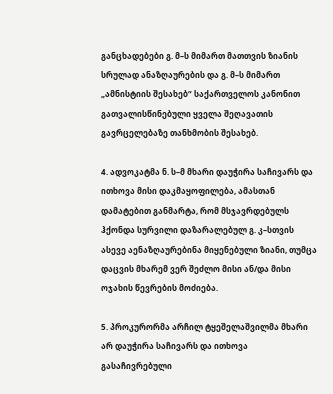განცხადებები გ. მ–ს მიმართ მათთვის ზიანის სრულად ანაზღაურების და გ. მ–ს მიმართ „ამნისტიის შესახებ“ საქართველოს კანონით გათვალისწინებული ყველა შეღავათის გავრცელებაზე თანხმობის შესახებ.

4. ადვოკატმა ნ. ს–მ მხარი დაუჭირა საჩივარს და ითხოვა მისი დაკმაყოფილება, ამასთან დამატებით განმარტა, რომ მსჯავრდებულს ჰქონდა სურვილი დაზარალებულ გ. კ–სთვის ასევე აენაზღაურებინა მიყენებული ზიანი, თუმცა დაცვის მხარემ ვერ შეძლო მისი ან/და მისი ოჯახის წევრების მოძიება.

5. პროკურორმა არჩილ ტყეშელაშვილმა მხარი არ დაუჭირა საჩივარს და ითხოვა გასაჩივრებული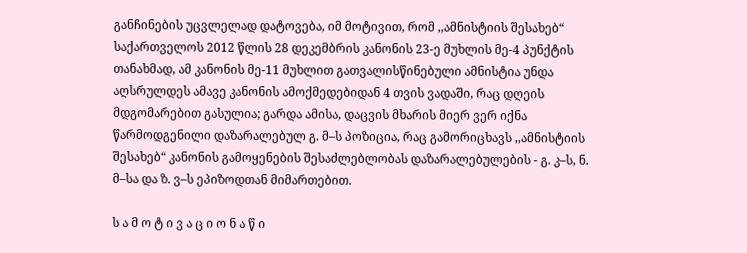განჩინების უცვლელად დატოვება, იმ მოტივით, რომ ,,ამნისტიის შესახებ“ საქართველოს 2012 წლის 28 დეკემბრის კანონის 23-ე მუხლის მე-4 პუნქტის თანახმად, ამ კანონის მე-11 მუხლით გათვალისწინებული ამნისტია უნდა აღსრულდეს ამავე კანონის ამოქმედებიდან 4 თვის ვადაში, რაც დღეის მდგომარებით გასულია; გარდა ამისა, დაცვის მხარის მიერ ვერ იქნა წარმოდგენილი დაზარალებულ გ. მ–ს პოზიცია, რაც გამორიცხავს ,,ამნისტიის შესახებ“ კანონის გამოყენების შესაძლებლობას დაზარალებულების - გ. კ–ს, ნ. მ–სა და ზ. ვ–ს ეპიზოდთან მიმართებით.

ს ა მ ო ტ ი ვ ა ც ი ო ნ ა წ ი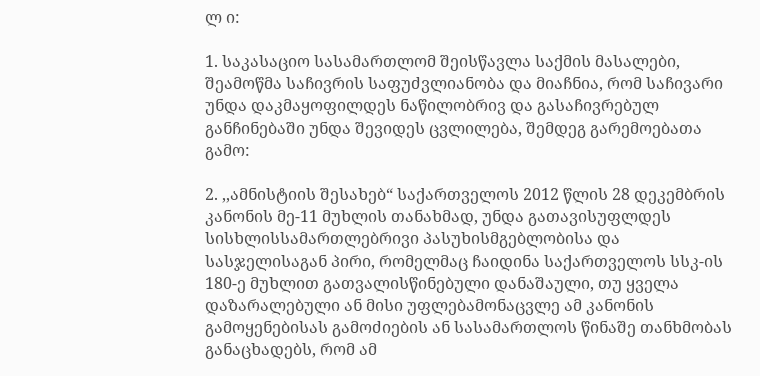ლ ი:

1. საკასაციო სასამართლომ შეისწავლა საქმის მასალები, შეამოწმა საჩივრის საფუძვლიანობა და მიაჩნია, რომ საჩივარი უნდა დაკმაყოფილდეს ნაწილობრივ და გასაჩივრებულ განჩინებაში უნდა შევიდეს ცვლილება, შემდეგ გარემოებათა გამო:

2. ,,ამნისტიის შესახებ“ საქართველოს 2012 წლის 28 დეკემბრის კანონის მე-11 მუხლის თანახმად, უნდა გათავისუფლდეს სისხლისსამართლებრივი პასუხისმგებლობისა და სასჯელისაგან პირი, რომელმაც ჩაიდინა საქართველოს სსკ-ის 180-ე მუხლით გათვალისწინებული დანაშაული, თუ ყველა დაზარალებული ან მისი უფლებამონაცვლე ამ კანონის გამოყენებისას გამოძიების ან სასამართლოს წინაშე თანხმობას განაცხადებს, რომ ამ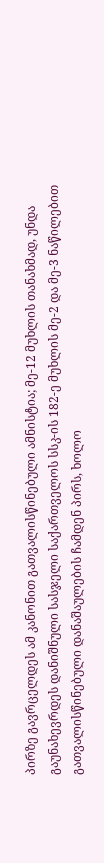პირზე გავრცელდეს ამ კანონით გათვალისწინებული ამნისტია; მე-12 მუხლის თანახმად, უნდა გაუნახევრდეს დანიშნული სასჯელი საქართველოს სსკ-ის 182-ე მუხლის მე-2 და მე-3 ნაწილებით გათვალისწინებული დანაშაულების ჩამდენ პირს, ხოლო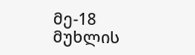მე-18 მუხლის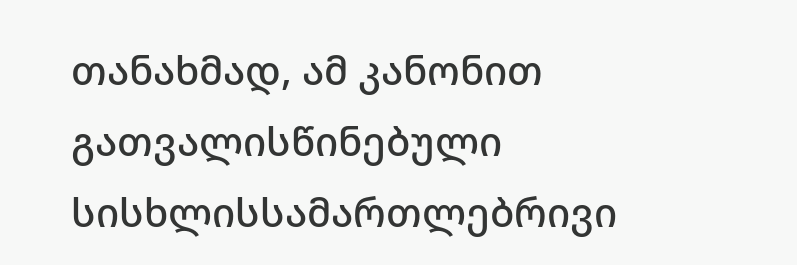თანახმად, ამ კანონით გათვალისწინებული სისხლისსამართლებრივი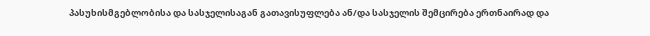პასუხისმგებლობისა და სასჯელისაგან გათავისუფლება ან/და სასჯელის შემცირება ერთნაირად და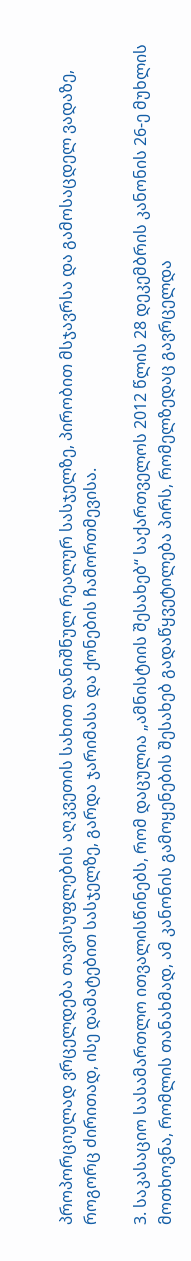პროპორციულად ვრცელდება თავისუფლების აღკვეთის სახით დანიშნულ რეალურ სასჯელზე, პირობით მსჯავრსა და გამოსაცდელ ვადაზე, როგორც ძირითად, ისე დამატებით სასჯელზე, გარდა ჯარიმასა და ქონების ჩამორთმევისა.

3. საკასაციო სასამართლო ითვალისწინებს, რომ დაცულია „ამნისტიის შესახებ“ საქართველოს 2012 წლის 28 დეკემბრის კანონის 26-ე მუხლის მოთხოვნა, რომლის თანახმად, ამ კანონის გამოყენების შესახებ გადაწყვეტილება პირს, რომელზედაც გავრცელდა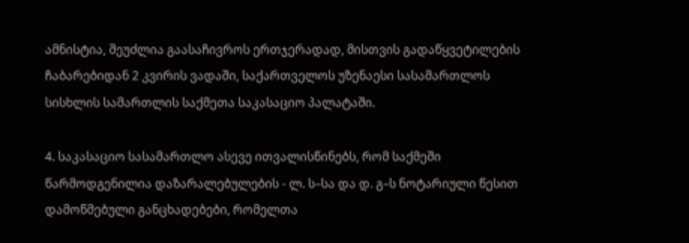ამნისტია, შეუძლია გაასაჩივროს ერთჯერადად, მისთვის გადაწყვეტილების ჩაბარებიდან 2 კვირის ვადაში, საქართველოს უზენაესი სასამართლოს სისხლის სამართლის საქმეთა საკასაციო პალატაში.

4. საკასაციო სასამართლო ასევე ითვალისწინებს, რომ საქმეში წარმოდგენილია დაზარალებულების - ლ. ს–სა და დ. გ–ს ნოტარიული წესით დამოწმებული განცხადებები, რომელთა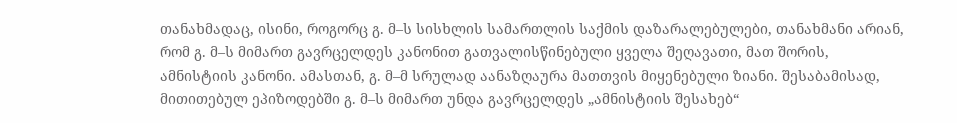თანახმადაც, ისინი, როგორც გ. მ–ს სისხლის სამართლის საქმის დაზარალებულები, თანახმანი არიან, რომ გ. მ–ს მიმართ გავრცელდეს კანონით გათვალისწინებული ყველა შეღავათი, მათ შორის, ამნისტიის კანონი. ამასთან, გ. მ–მ სრულად აანაზღაურა მათთვის მიყენებული ზიანი. შესაბამისად, მითითებულ ეპიზოდებში გ. მ–ს მიმართ უნდა გავრცელდეს „ამნისტიის შესახებ“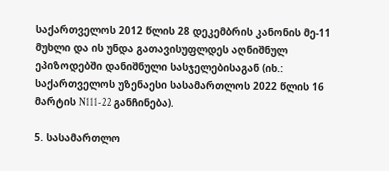საქართველოს 2012 წლის 28 დეკემბრის კანონის მე-11 მუხლი და ის უნდა გათავისუფლდეს აღნიშნულ ეპიზოდებში დანიშნული სასჯელებისაგან (იხ.: საქართველოს უზენაესი სასამართლოს 2022 წლის 16 მარტის N111-22 განჩინება).

5. სასამართლო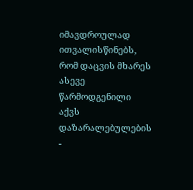იმავდროულად ითვალისწინებს, რომ დაცვის მხარეს ასევე წარმოდგენილი აქვს დაზარალებულების -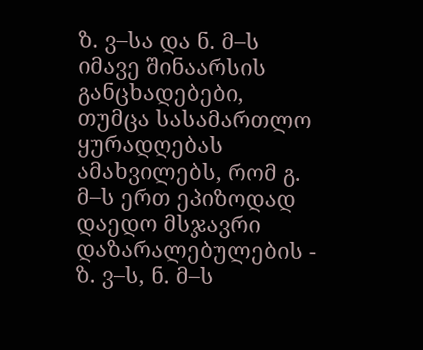ზ. ვ–სა და ნ. მ–ს იმავე შინაარსის განცხადებები, თუმცა სასამართლო ყურადღებას ამახვილებს, რომ გ. მ–ს ერთ ეპიზოდად დაედო მსჯავრი დაზარალებულების - ზ. ვ–ს, ნ. მ–ს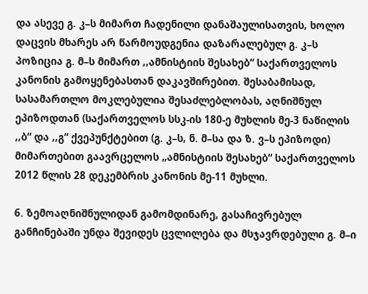და ასევე გ. კ–ს მიმართ ჩადენილი დანაშაულისათვის, ხოლო დაცვის მხარეს არ წარმოუდგენია დაზარალებულ გ. კ–ს პოზიცია გ. მ–ს მიმართ ,,ამნისტიის შესახებ“ საქართველოს კანონის გამოყენებასთან დაკავშირებით. შესაბამისად, სასამართლო მოკლებულია შესაძლებლობას, აღნიშნულ ეპიზოდთან (საქართველოს სსკ-ის 180-ე მუხლის მე-3 ნაწილის ,,ბ“ და ,,გ“ ქვეპუნქტებით (გ. კ–ს, ნ. მ–სა და ზ. ვ–ს ეპიზოდი) მიმართებით გაავრცელოს „ამნისტიის შესახებ“ საქართველოს 2012 წლის 28 დეკემბრის კანონის მე-11 მუხლი.

6. ზემოაღნიშნულიდან გამომდინარე, გასაჩივრებულ განჩინებაში უნდა შევიდეს ცვლილება და მსჯავრდებული გ. მ–ი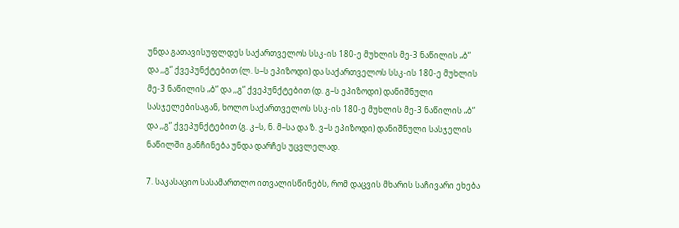უნდა გათავისუფლდეს საქართველოს სსკ-ის 180-ე მუხლის მე-3 ნაწილის „ბ“ და ,,გ“ ქვეპუნქტებით (ლ. ს–ს ეპიზოდი) და საქართველოს სსკ-ის 180-ე მუხლის მე-3 ნაწილის „ბ“ და ,,გ“ ქვეპუნქტებით (დ. გ–ს ეპიზოდი) დანიშნული სასჯელებისაგან, ხოლო საქართველოს სსკ-ის 180-ე მუხლის მე-3 ნაწილის „ბ“ და ,,გ“ ქვეპუნქტებით (გ. კ–ს, ნ. მ–სა და ზ. ვ–ს ეპიზოდი) დანიშნული სასჯელის ნაწილში განჩინება უნდა დარჩეს უცვლელად.

7. საკასაციო სასამართლო ითვალისწინებს, რომ დაცვის მხარის საჩივარი ეხება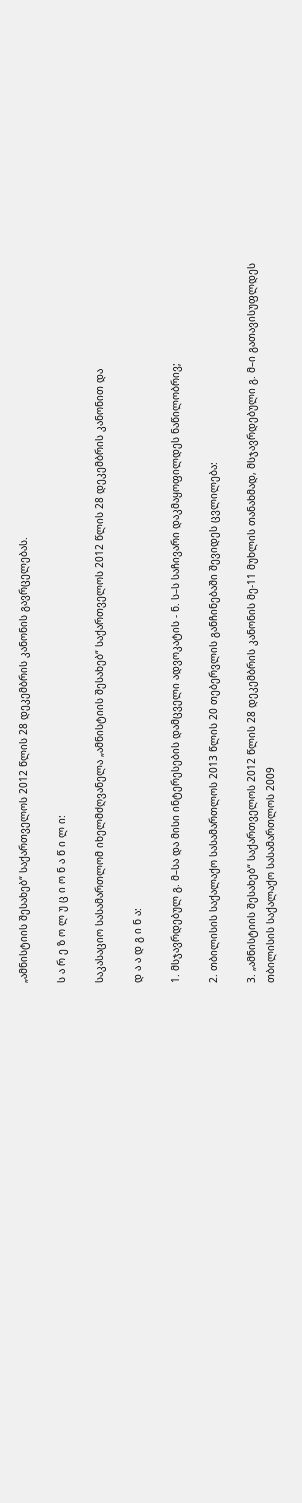„ამნისტიის შესახებ“ საქართველოს 2012 წლის 28 დეკემბრის კანონის გავრცელებას.

ს ა რ ე ზ ო ლ უ ც ი ო ნ ა წ ი ლ ი:

საკასაციო სასამართლომ იხელმძღვანელა „ამნისტიის შესახებ“ საქართველოს 2012 წლის 28 დეკემბრის კანონით და

დ ა ა დ გ ი ნ ა:

1. მსჯავრდებულ გ. მ–სა და მისი ინტერესების დამცველი ადვოკატის - ნ. ს–ს საჩივარი დაკმაყოფილდეს ნაწილობრივ;

2. თბილისის საქალაქო სასამართლოს 2013 წლის 20 თებერვლის განჩინებაში შევიდეს ცვლილება:

3. „ამნისტიის შესახებ“ საქართველოს 2012 წლის 28 დეკემბრის კანონის მე-11 მუხლის თანახმად, მსჯავრდებული გ. მ–ი გათავისუფლდეს თბილისის საქალაქო სასამართლოს 2009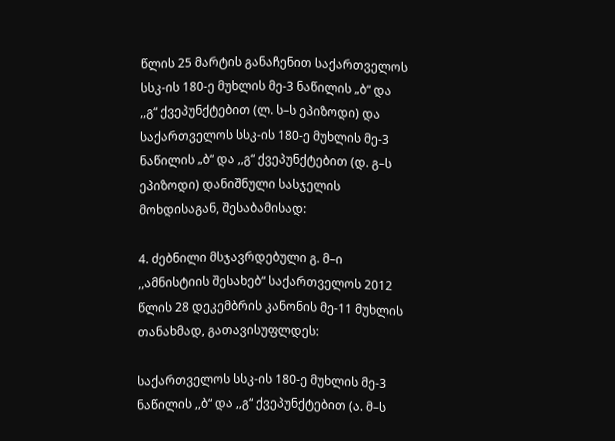წლის 25 მარტის განაჩენით საქართველოს სსკ-ის 180-ე მუხლის მე-3 ნაწილის „ბ“ და ,,გ“ ქვეპუნქტებით (ლ. ს–ს ეპიზოდი) და საქართველოს სსკ-ის 180-ე მუხლის მე-3 ნაწილის „ბ“ და ,,გ“ ქვეპუნქტებით (დ. გ–ს ეპიზოდი) დანიშნული სასჯელის მოხდისაგან, შესაბამისად:

4. ძებნილი მსჯავრდებული გ. მ–ი ,,ამნისტიის შესახებ“ საქართველოს 2012 წლის 28 დეკემბრის კანონის მე-11 მუხლის თანახმად, გათავისუფლდეს:

საქართველოს სსკ-ის 180-ე მუხლის მე-3 ნაწილის ,,ბ“ და ,,გ“ ქვეპუნქტებით (ა. მ–ს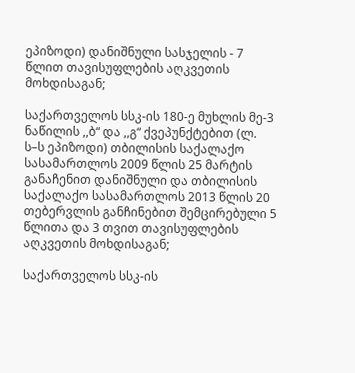ეპიზოდი) დანიშნული სასჯელის - 7 წლით თავისუფლების აღკვეთის მოხდისაგან;

საქართველოს სსკ-ის 180-ე მუხლის მე-3 ნაწილის ,,ბ“ და ,,გ“ ქვეპუნქტებით (ლ. ს–ს ეპიზოდი) თბილისის საქალაქო სასამართლოს 2009 წლის 25 მარტის განაჩენით დანიშნული და თბილისის საქალაქო სასამართლოს 2013 წლის 20 თებერვლის განჩინებით შემცირებული 5 წლითა და 3 თვით თავისუფლების აღკვეთის მოხდისაგან;

საქართველოს სსკ-ის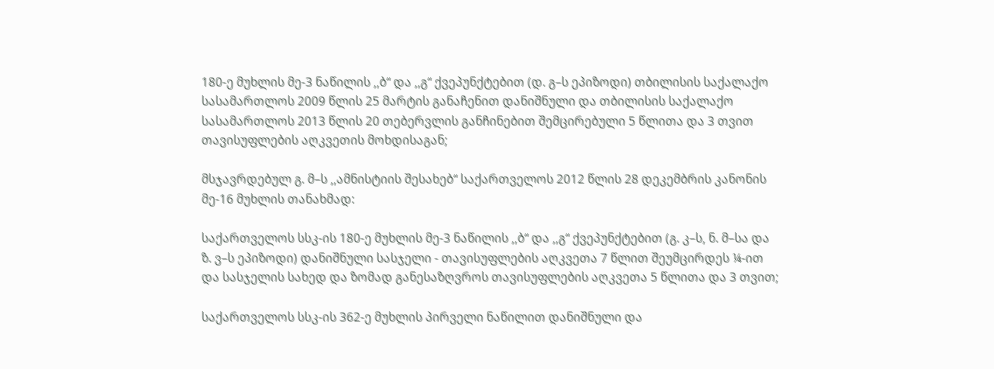180-ე მუხლის მე-3 ნაწილის ,,ბ“ და ,,გ“ ქვეპუნქტებით (დ. გ–ს ეპიზოდი) თბილისის საქალაქო სასამართლოს 2009 წლის 25 მარტის განაჩენით დანიშნული და თბილისის საქალაქო სასამართლოს 2013 წლის 20 თებერვლის განჩინებით შემცირებული 5 წლითა და 3 თვით თავისუფლების აღკვეთის მოხდისაგან;

მსჯავრდებულ გ. მ–ს ,,ამნისტიის შესახებ“ საქართველოს 2012 წლის 28 დეკემბრის კანონის მე-16 მუხლის თანახმად:

საქართველოს სსკ-ის 180-ე მუხლის მე-3 ნაწილის ,,ბ“ და ,,გ“ ქვეპუნქტებით (გ. კ–ს, ნ. მ–სა და ზ. ვ–ს ეპიზოდი) დანიშნული სასჯელი - თავისუფლების აღკვეთა 7 წლით შეუმცირდეს ¼-ით და სასჯელის სახედ და ზომად განესაზღვროს თავისუფლების აღკვეთა 5 წლითა და 3 თვით;

საქართველოს სსკ-ის 362-ე მუხლის პირველი ნაწილით დანიშნული და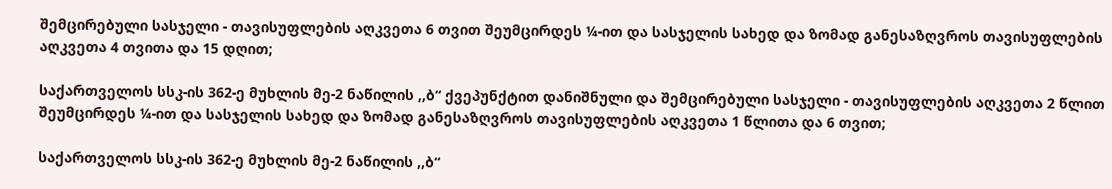შემცირებული სასჯელი - თავისუფლების აღკვეთა 6 თვით შეუმცირდეს ¼-ით და სასჯელის სახედ და ზომად განესაზღვროს თავისუფლების აღკვეთა 4 თვითა და 15 დღით;

საქართველოს სსკ-ის 362-ე მუხლის მე-2 ნაწილის ,,ბ“ ქვეპუნქტით დანიშნული და შემცირებული სასჯელი - თავისუფლების აღკვეთა 2 წლით შეუმცირდეს ¼-ით და სასჯელის სახედ და ზომად განესაზღვროს თავისუფლების აღკვეთა 1 წლითა და 6 თვით;

საქართველოს სსკ-ის 362-ე მუხლის მე-2 ნაწილის ,,ბ“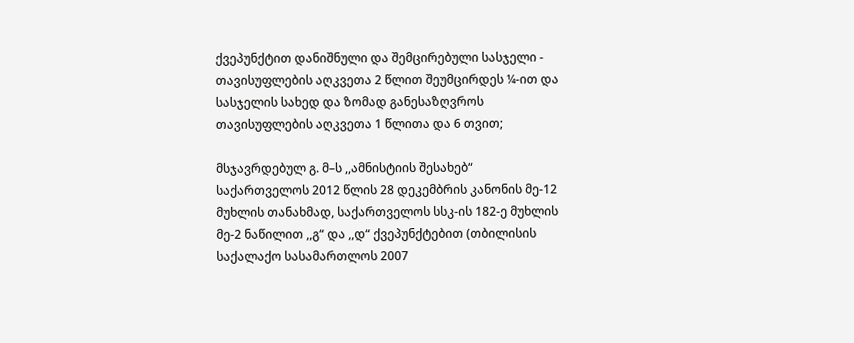ქვეპუნქტით დანიშნული და შემცირებული სასჯელი - თავისუფლების აღკვეთა 2 წლით შეუმცირდეს ¼-ით და სასჯელის სახედ და ზომად განესაზღვროს თავისუფლების აღკვეთა 1 წლითა და 6 თვით;

მსჯავრდებულ გ. მ–ს ,,ამნისტიის შესახებ“ საქართველოს 2012 წლის 28 დეკემბრის კანონის მე-12 მუხლის თანახმად, საქართველოს სსკ-ის 182-ე მუხლის მე-2 ნაწილით ,,გ“ და ,,დ“ ქვეპუნქტებით (თბილისის საქალაქო სასამართლოს 2007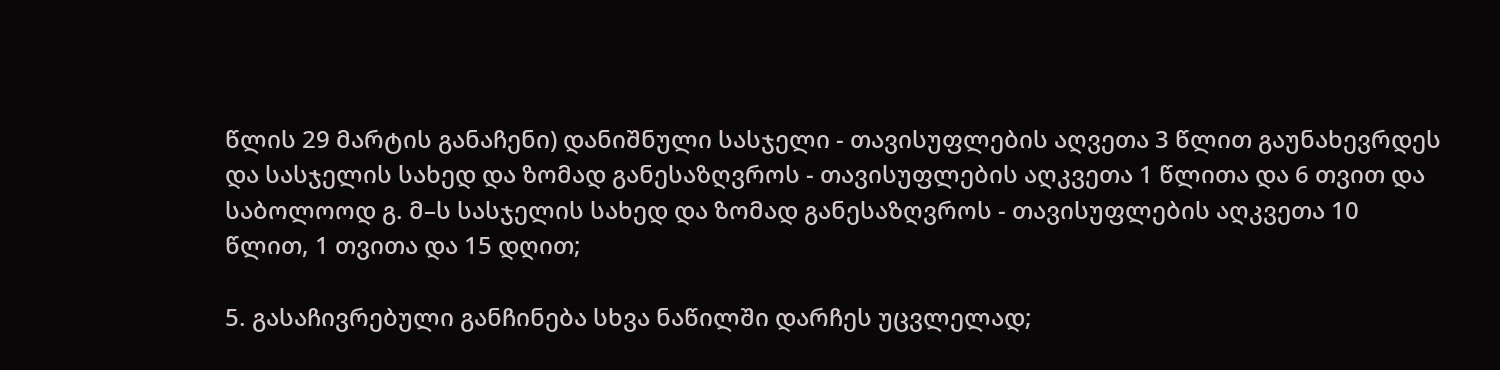წლის 29 მარტის განაჩენი) დანიშნული სასჯელი - თავისუფლების აღვეთა 3 წლით გაუნახევრდეს და სასჯელის სახედ და ზომად განესაზღვროს - თავისუფლების აღკვეთა 1 წლითა და 6 თვით და საბოლოოდ გ. მ–ს სასჯელის სახედ და ზომად განესაზღვროს - თავისუფლების აღკვეთა 10 წლით, 1 თვითა და 15 დღით;

5. გასაჩივრებული განჩინება სხვა ნაწილში დარჩეს უცვლელად;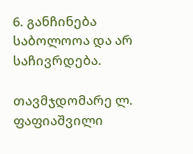6. განჩინება საბოლოოა და არ საჩივრდება.

თავმჯდომარე ლ. ფაფიაშვილი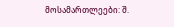მოსამართლეები: შ.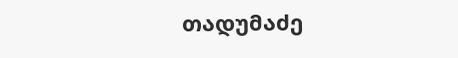თადუმაძე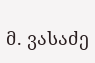მ. ვასაძე